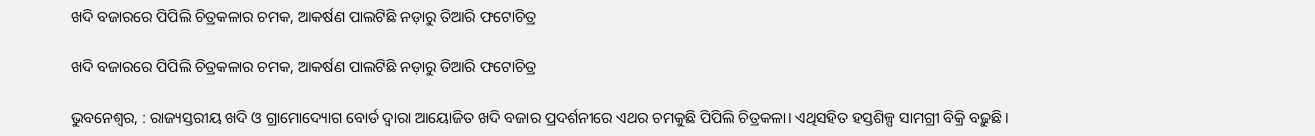ଖଦି ବଜାରରେ ପିପିଲି ଚିତ୍ରକଳାର ଚମକ, ଆକର୍ଷଣ ପାଲଟିଛି ନଡ଼‌ାରୁ ତିଆରି ଫଟୋଚିତ୍ର

ଖଦି ବଜାରରେ ପିପିଲି ଚିତ୍ରକଳାର ଚମକ, ଆକର୍ଷଣ ପାଲଟିଛି ନଡ଼‌ାରୁ ତିଆରି ଫଟୋଚିତ୍ର

ଭୁବନେଶ୍ବର, : ରାଜ୍ୟସ୍ତରୀୟ ଖଦି ଓ ଗ୍ରାମୋଦ୍ୟୋଗ ବୋର୍ଡ ଦ୍ବାରା ଆୟୋଜିତ ଖଦି ବଜାର ପ୍ରଦର୍ଶନୀରେ ଏଥର ଚମକୁଛି ପିପିଲି ଚିତ୍ରକଳା। ଏଥିସହିତ ହସ୍ତଶିଳ୍ପ ସାମଗ୍ରୀ ବିକ୍ରି ବଢ଼ୁଛି।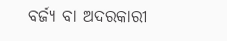ବର୍ଜ୍ୟ ବା ଅଦରକାରୀ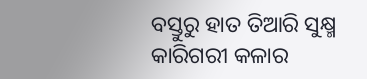ବସ୍ତୁରୁ ହାତ ତିଆରି ସୁକ୍ଷ୍ମ କାରିଗରୀ କଳାର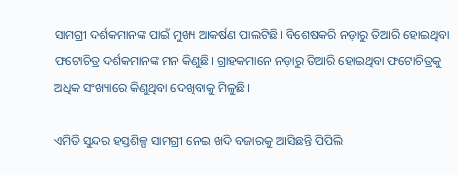ସାମଗ୍ରୀ ଦର୍ଶକମାନଙ୍କ ପାଇଁ ମୁଖ୍ୟ ଆକର୍ଷଣ ପାଲଟିଛି। ବିଶେଷକରି ନଡ଼ାରୁ ତିଆରି ହୋଇଥିବା ଫଟୋଚିତ୍ର ଦର୍ଶକମାନଙ୍କ ମନ କିଣୁଛି। ଗ୍ରାହକମାନେ ନଡ଼ାରୁ ତିଆରି ହୋଇଥିବା ଫଟୋଚିତ୍ରକୁ ଅଧିକ ସଂଖ୍ୟାରେ କିଣୁଥିବା ଦେଖିବାକୁ ମିଳୁଛି।

ଏମିତି ସୁନ୍ଦର ହସ୍ତଶିଳ୍ପ ସାମଗ୍ରୀ ନେଇ ଖଦି ବଜାରକୁ ଆସିଛନ୍ତି ପିପିଲି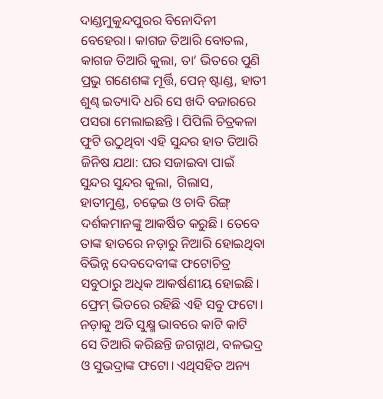ଦାଣ୍ଡମୁକୁନ୍ଦପୁରର ବିନୋଦିନୀ ବେହେରା। କାଗଜ ତିଆରି ବୋତଲ, କାଗଜ ତିଆରି କୁଲା, ତା’ ଭିତରେ ପୁଣି ପ୍ରଭୁ ଗଣେଶଙ୍କ ମୂର୍ତ୍ତି, ପେନ୍‌ ଷ୍ଟାଣ୍ଡ, ହାତୀ ଶୁଣ୍ଢ ଇତ୍ୟାଦି ଧରି ସେ ଖଦି ବଜାରରେ ପସରା ମେଲାଇଛନ୍ତି। ପିପିଲି ଚିତ୍ରକଳା ଫୁଟି ଉଠୁଥିବା ଏହି ସୁନ୍ଦର ହାତ ତିଆରି ଜିନିଷ ଯଥା: ଘର ସଜାଇବା ପାଇଁ ସୁନ୍ଦର ସୁନ୍ଦର କୁଲା, ଗିଲାସ, ହାତୀମୁଣ୍ଡ, ଚଢ଼େଇ ଓ ଚାବି ରିଙ୍ଗ୍‌ ଦର୍ଶକମାନଙ୍କୁ ଆକର୍ଷିତ କରୁଛି। ତେବେ ତାଙ୍କ ହାତରେ ନଡ଼ାରୁ ନିଆରି ହୋଇଥିବା ବିଭିନ୍ନ ଦେବଦେବୀଙ୍କ ଫଟୋଚିତ୍ର ସବୁଠାରୁ ଅଧିକ ଆକର୍ଷଣୀୟ ହୋଇଛି। ଫ୍ରେମ୍‌ ଭିତରେ ରହିଛି ଏହି ସବୁ ଫଟୋ। ନଡ଼ାକୁ ଅତି ସୁକ୍ଷ୍ମ ଭାବରେ କାଟି କାଟି ସେ ତିଆରି କରିଛନ୍ତି ଜଗନ୍ନାଥ, ବଳଭଦ୍ର ଓ ସୁଭଦ୍ରାଙ୍କ ଫଟୋ। ଏଥିସହିତ ଅନ୍ୟ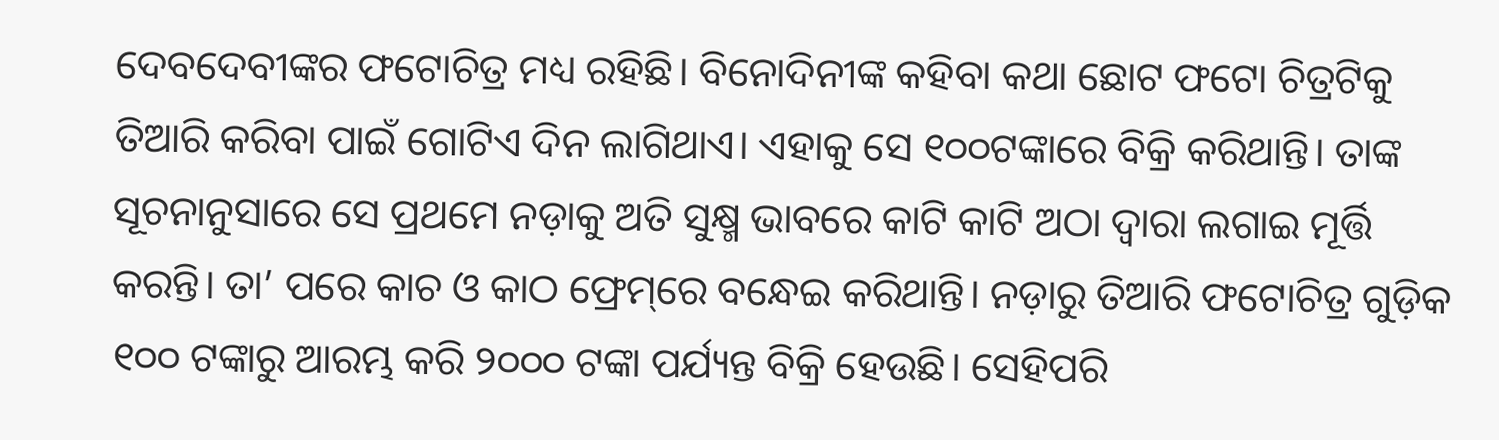ଦେବଦେବୀଙ୍କର ଫଟୋଚିତ୍ର ମଧ୍ୟ ରହିଛି। ବିନୋଦିନୀଙ୍କ କହିବା କଥା ଛୋଟ ଫଟୋ ଚିତ୍ରଟିକୁ ତିଆରି କରିବା ପାଇଁ ଗୋଟିଏ ଦିନ ଲାଗିଥାଏ। ଏହାକୁ ସେ ୧୦୦ଟଙ୍କାରେ ବିକ୍ରି କରିଥାନ୍ତି। ତାଙ୍କ ସୂଚନାନୁସାରେ ସେ ପ୍ରଥମେ ନଡ଼ାକୁ ଅତି ସୁକ୍ଷ୍ମ ଭାବରେ କାଟି କାଟି ଅଠା ଦ୍ବାରା ଲଗାଇ ମୂର୍ତ୍ତି କରନ୍ତି। ତା’ ପରେ କାଚ ଓ କାଠ ଫ୍ରେମ୍‌ରେ ବନ୍ଧେଇ କରିଥାନ୍ତି। ନଡ଼ାରୁ ତିଆରି ଫଟୋଚିତ୍ର ଗୁଡ଼ିକ ୧୦୦ ଟଙ୍କାରୁ ଆରମ୍ଭ କରି ୨୦୦୦ ଟଙ୍କା ପର୍ଯ୍ୟନ୍ତ ବିକ୍ରି ହେଉଛି। ସେହିପରି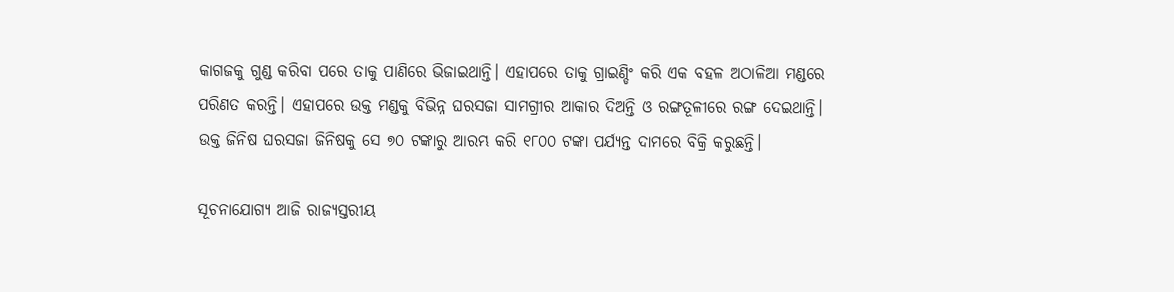କାଗଜକୁ ଗୁଣ୍ଡ କରିବା ପରେ ତାକୁ ପାଣିରେ ଭିଜାଇଥାନ୍ତି। ଏହାପରେ ତାକୁ ଗ୍ରାଇଣ୍ଡିଂ କରି ଏକ ବହଳ ଅଠାଳିଆ ମଣ୍ଡରେ ପରିଣତ କରନ୍ତି। ଏହା‌ପରେ ଉକ୍ତ ମଣ୍ଡକୁ ବିଭିନ୍ନ ଘରସଜା ସାମଗ୍ରୀର ଆକାର ଦିଅନ୍ତି ଓ ରଙ୍ଗତୂଳୀରେ ରଙ୍ଗ ଦେଇଥାନ୍ତି। ଉକ୍ତ ଜିନିଷ ଘରସଜା ଜିନିଷକୁ ସେ ୭୦ ଟଙ୍କାରୁ ଆରମ୍ଭ କରି ୧୮୦୦ ଟଙ୍କା ପର୍ଯ୍ୟନ୍ତ ଦାମରେ ବିକ୍ରି କରୁଛନ୍ତି।

ସୂଚନାଯୋଗ୍ୟ ଆଜି ରାଜ୍ୟସ୍ତରୀୟ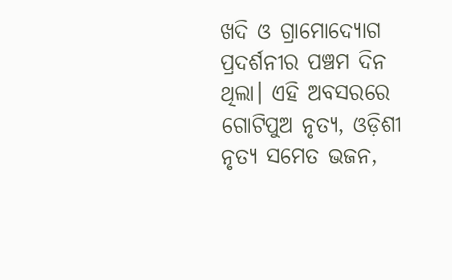ଖଦି ଓ ଗ୍ରାମୋଦ୍ୟୋଗ ପ୍ରଦର୍ଶନୀର ପଞ୍ଚମ ଦିନ ଥିଲା। ଏହି ଅବସରରେ ଗୋଟିପୁଅ ନୃତ୍ୟ, ଓଡ଼ିଶୀ ନୃତ୍ୟ ସମେତ ଭଜନ,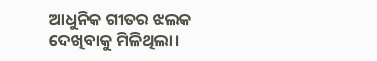ଆଧୁନିକ ଗୀତର ଝଲକ ଦେଖିବାକୁ ମିଳିଥିଲା।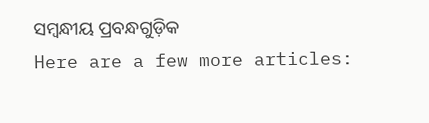ସମ୍ବନ୍ଧୀୟ ପ୍ରବନ୍ଧଗୁଡ଼ିକ
Here are a few more articles: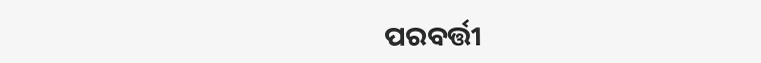ପରବର୍ତ୍ତୀ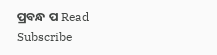ପ୍ରବନ୍ଧ ପ Read
Subscribe